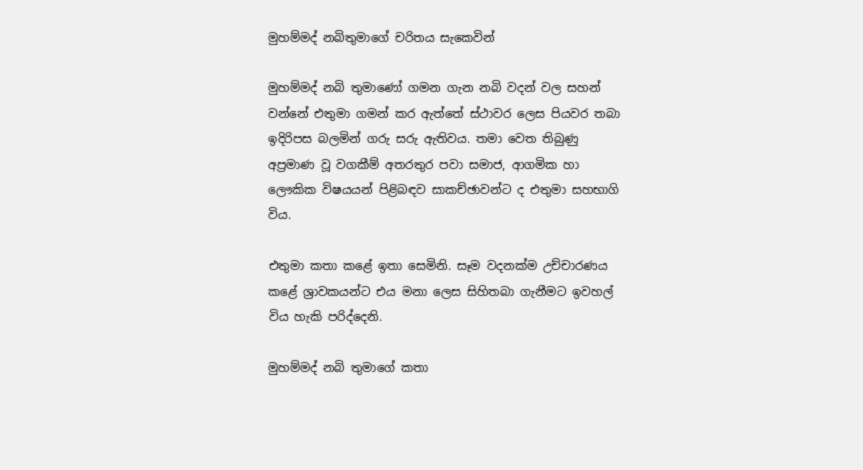මුහම්මද් නබිතුමාගේ චරිතය සැකෙවින්

මුහම්මද් නබි තුමාණෝ ගමන ගැන නබි වදන් වල සහන් වන්නේ එතුමා ගමන් කර ඇත්තේ ස්ථාවර ලෙස පියවර තබා ඉදිරිපස බලමින් ගරු සරු ඇතිවය. තමා වෙත තිබුණු අප්‍රමාණ වූ වගකීම් අතරතුර පවා සමාජ, ආගමික හා ලෞකික විෂයයන් පිළිබඳව සාකච්ඡාවන්ට ද එතුමා සහභාගි විය.

එතුමා කතා කළේ ඉතා සෙමිනි. සෑම වදනක්ම උච්චාරණය කළේ ශ්‍රාවකයන්ට එය මනා ලෙස සිහිතබා ගැනීමට ඉවහල් විය හැකි පරිද්දෙනි.

මුහම්මද් නබි තුමාගේ කතා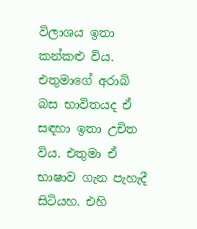විලාශය ඉතා කන්කළු විය. එතුමාගේ අරාබි බස භාවිතයද ඒ සඳහා ඉතා උචිත විය. එතුමා ඒ භාෂාව ගැන පැහැදී සිටියහ. එහි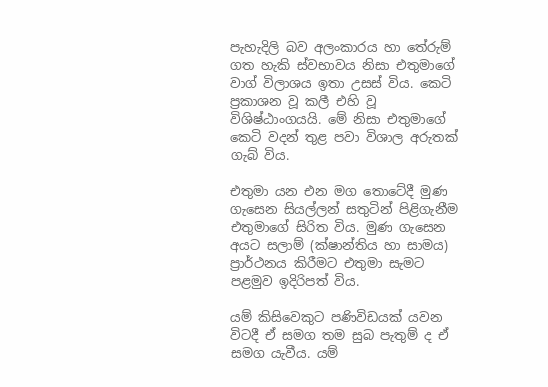පැහැදිලි බව අලංකාරය හා තේරුම් ගත හැකි ස්වභාවය නිසා එතුමාගේ වාග් විලාශය ඉතා උසස් විය. කෙටි ප්‍රකාශන වූ කලී එහි වූ විශිෂ්ඨාංගයයි. මේ නිසා එතුමාගේ කෙටි වදන් තුළ පවා විශාල අරුතක් ගැබ් විය.

එතුමා යන එන මග තොටේදී මුණ ගැසෙන සියල්ලන් සතුටින් පිළිගැනීම එතුමාගේ සිරිත විය. මුණ ගැසෙන අයට සලාම් (ක්ෂාන්තිය හා සාමය) ප්‍රාර්ථනය කිරීමට එතුමා සැමට පළමුව ඉදිරිපත් විය.

යම් කිසිවෙකුට පණිවිඩයක් යවන විටදී ඒ සමග තම සුබ පැතුම් ද ඒ සමග යැවීය. යම්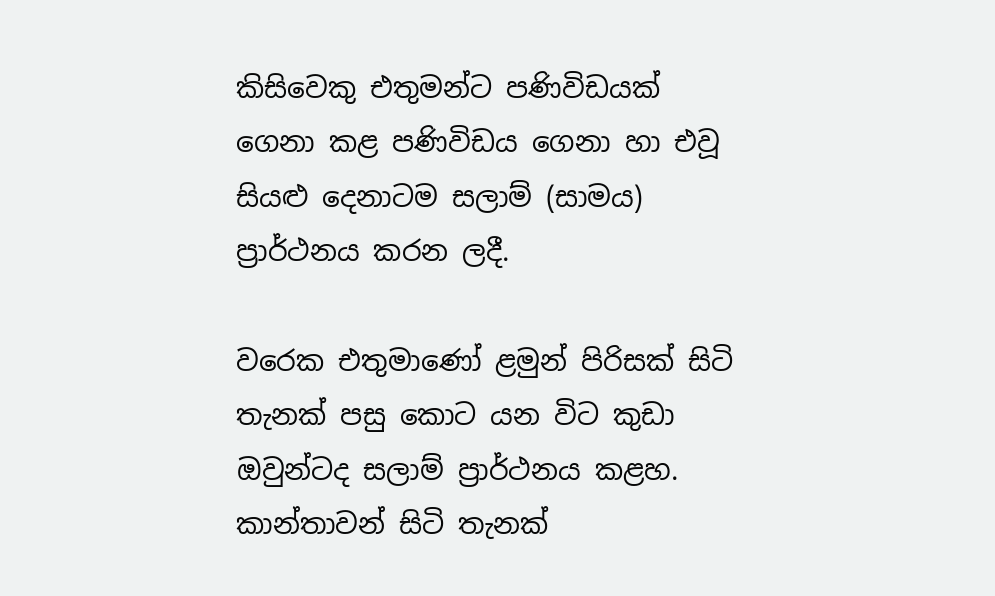කිසිවෙකු එතුමන්ට පණිවිඩයක් ගෙනා කළ පණිවිඩය ගෙනා හා එවූ  සියළු දෙනාටම සලාම් (සාමය) ප්‍රාර්ථනය කරන ලදී.

වරෙක එතුමාණෝ ළමුන් පිරිසක් සිටි තැනක් පසු කොට යන විට කුඩා ඔවුන්ටද සලාම් ප්‍රාර්ථනය කළහ. කාන්තාවන් සිටි තැනක්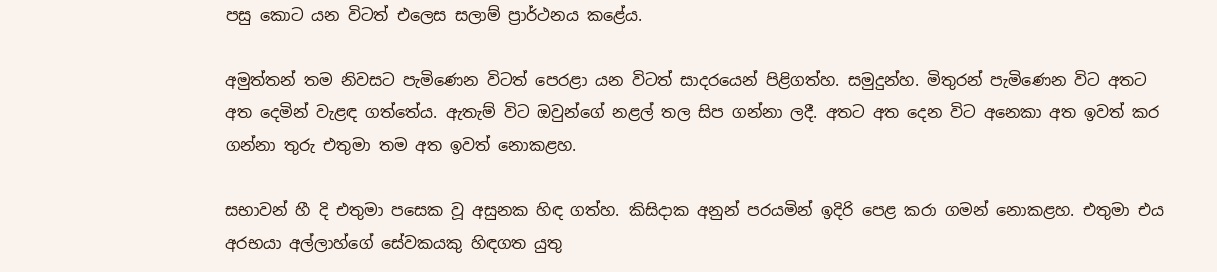පසු කොට යන විටත් එලෙස සලාම් ප්‍රාර්ථනය කළේය.

අමුත්තන් තම නිවසට පැමිණෙන විටත් පෙරළා යන විටත් සාදරයෙන් පිළිගත්හ. සමුදුන්හ. මිතුරන් පැමිණෙන විට අතට අත දෙමින් වැළඳ ගත්තේය. ඇතැම් විට ඔවුන්ගේ නළල් තල සිප ගන්නා ලදී. අතට අත දෙන විට අනෙකා අත ඉවත් කර ගන්නා තුරු එතුමා තම අත ඉවත් නොකළහ.

සභාවන් හී දි එතුමා පසෙක වූ අසුනක හිඳ ගත්හ. කිසිදාක අනුන් පරයමින් ඉදිරි පෙළ කරා ගමන් නොකළහ. එතුමා එය අරභයා අල්ලාහ්ගේ සේවකයකු හිඳගත යුතු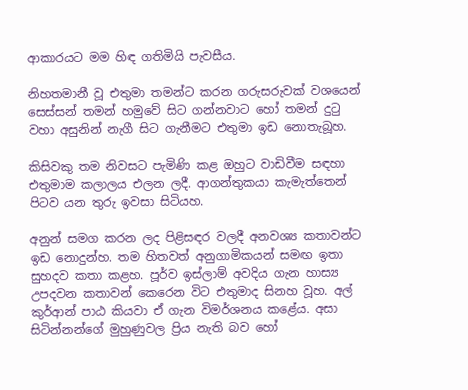ආකාරයට මම හිඳ ගතිමියි පැවසීය.

නිහතමානී වූ එතුමා තමන්ට කරන ගරුසරුවක් වශයෙන් සෙස්සන් තමන් හමුවේ සිට ගන්නවාට හෝ තමන් දුටු වහා අසුනින් නැගී සිට ගැනීමට එතුමා ඉඩ නොතැබූහ.

කිසිවකු තම නිවසට පැමිණි කළ ඔහුට වාඩිවීම සඳහා එතුමාම කලාලය එලන ලදී. ආගන්තුකයා කැමැත්තෙන් පිටව යන තුරු ඉවසා සිටියහ.

අනුන් සමග කරන ලද පිළිසඳර වලදී අනවශ්‍ය කතාවන්ට ඉඩ නොදුන්හ. තම හිතවත් අනුගාමිකයන් සමඟ ඉතා සුහදව කතා කළහ. පූර්ව ඉස්ලාම් අවදිය ගැන හාස්‍ය උපදවන කතාවන් කෙරෙන විට එතුමාද සිනහ වූහ. අල් කුර්ආන් පාඨ කියවා ඒ ගැන විමර්ශනය කළේය. අසා සිටින්නන්ගේ මුහුණුවල ප්‍රිය නැති බව හෝ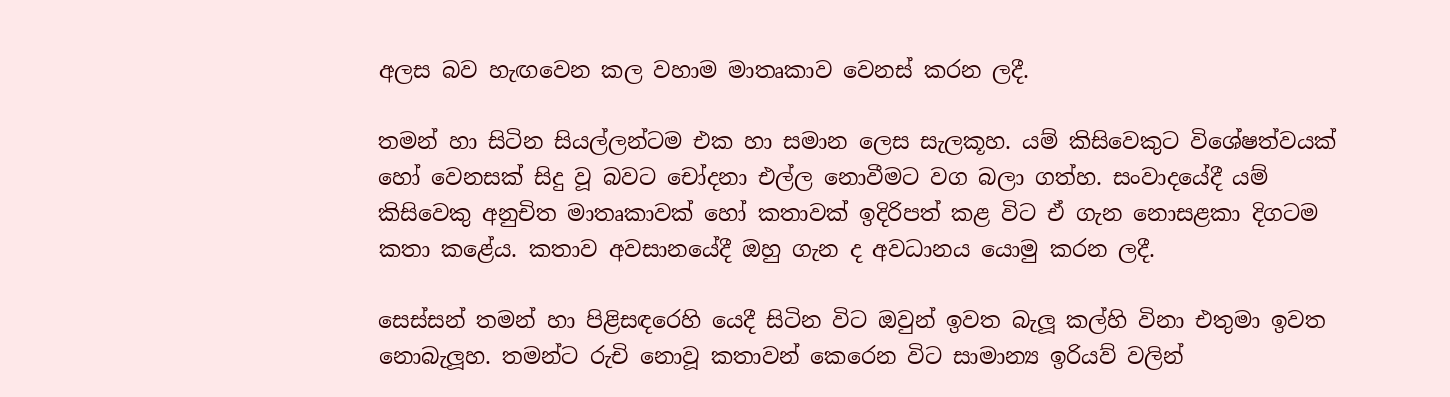අලස බව හැඟවෙන කල වහාම මාතෘකාව වෙනස් කරන ලදී.

තමන් හා සිටින සියල්ලන්ටම එක හා සමාන ලෙස සැලකූහ. යම් කිසිවෙකුට විශේෂත්වයක් හෝ වෙනසක් සිදු වූ බවට චෝදනා එල්ල නොවීමට වග බලා ගත්හ. සංවාදයේදී යම් කිසිවෙකු අනුචිත මාතෘකාවක් හෝ කතාවක් ඉදිරිපත් කළ විට ඒ ගැන නොසළකා දිගටම කතා කළේය. කතාව අවසානයේදී ඔහු ගැන ද අවධානය යොමු කරන ලදී.

සෙස්සන් තමන් හා පිළිසඳරෙහි යෙදී සිටින විට ඔවුන් ඉවත බැලූ කල්හි විනා එතුමා ඉවත නොබැලූහ. තමන්ට රුචි නොවූ කතාවන් කෙරෙන විට සාමාන්‍ය ඉරියව් වලින්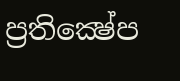ප්‍රතික්‍ෂේප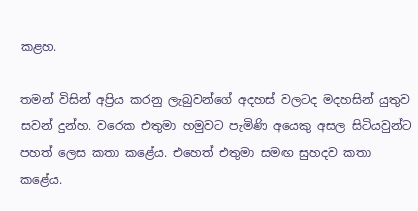කළහ.

තමන් විසින් අප්‍රිය කරනු ලැබුවන්ගේ අදහස් වලටද මදහසින් යුතුව සවන් දුන්හ. වරෙක එතුමා හමුවට පැමිණි අයෙකු අසල සිටියවුන්ට පහත් ලෙස කතා කළේය. එහෙත් එතුමා සමඟ සුහදව කතා කළේය.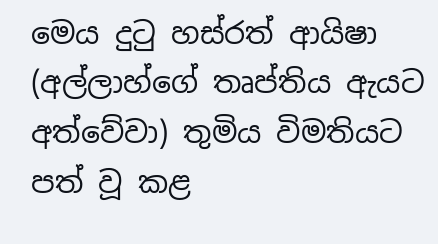මෙය දුටු හස්රත් ආයිෂා (අල්ලාහ්ගේ තෘප්තිය ඇයට අත්වේවා) තුමිය විමතියට පත් වූ කළ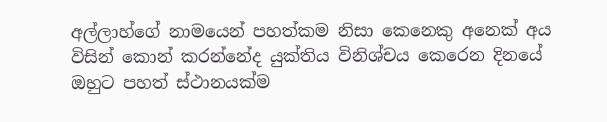අල්ලාහ්ගේ නාමයෙන් පහත්කම නිසා කෙනෙකු අනෙක් අය විසින් කොන් කරන්නේද යුක්තිය විනිශ්චය කෙරෙන දිනයේ ඔහුට පහත් ස්ථානයක්ම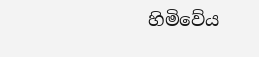හිමිවේය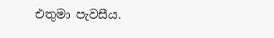එතුමා පැවසීය.